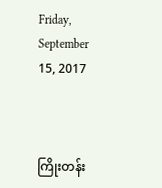Friday, September 15, 2017



ကြိုးတန်း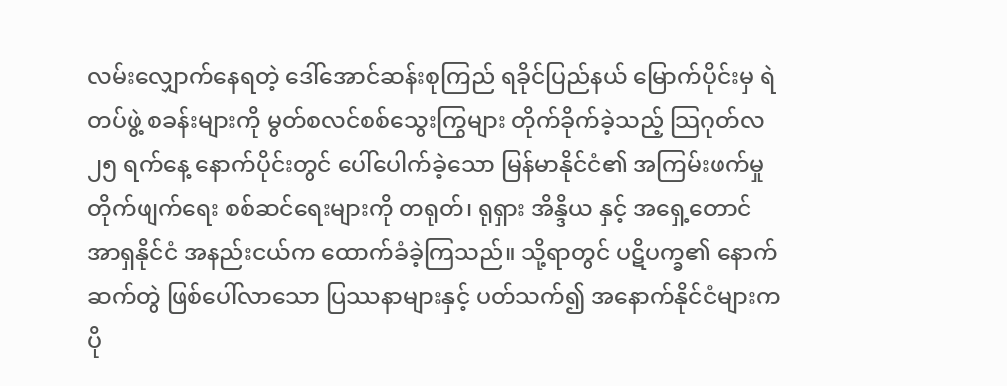လမ်းလျှောက်နေရတဲ့ ဒေါ်အောင်ဆန်းစုကြည် ရခိုင်ပြည်နယ် မြောက်ပိုင်းမှ ရဲတပ်ဖွဲ့ စခန်းများကို မွတ်စလင်စစ်သွေးကြွများ တိုက်ခိုက်ခဲ့သည့် သြဂုတ်လ ၂၅ ရက်နေ့ နောက်ပိုင်းတွင် ပေါ်ပေါက်ခဲ့သော မြန်မာနိုင်ငံ၏ အကြမ်းဖက်မှု တိုက်ဖျက်ရေး စစ်ဆင်ရေးများကို တရုတ်၊ ရုရှား အိန္ဒိယ နှင့် အရှေ့တောင် အာရှနိုင်ငံ အနည်းငယ်က ထောက်ခံခဲ့ကြသည်။ သို့ရာတွင် ပဋိပက္ခ၏ နောက်ဆက်တွဲ ဖြစ်ပေါ်လာသော ပြဿနာများနှင့် ပတ်သက်၍ အနောက်နိုင်ငံများက ပို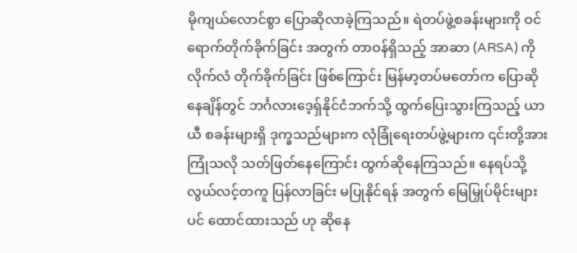မိုကျယ်လောင်စွာ ပြောဆိုလာခဲ့ကြသည်။ ရဲတပ်ဖွဲ့စခန်းများကို ဝင်ရောက်တိုက်ခိုက်ခြင်း အတွက် တာဝန်ရှိသည့် အာဆာ (ARSA) ကို လိုက်လံ တိုက်ခိုက်ခြင်း ဖြစ်ကြောင်း မြန်မာ့တပ်မတော်က ပြောဆိုနေချိန်တွင် ဘင်္ဂလားဒေ့ရှ်နိုင်ငံဘက်သို့ ထွက်ပြေးသွားကြသည့် ယာယီ စခန်းများရှိ ဒုက္ခသည်များက လုံခြုံရေးတပ်ဖွဲ့များက ၎င်းတို့အား ကြုံသလို သတ်ဖြတ်နေကြောင်း ထွက်ဆိုနေကြသည်။ နေရပ်သို့ လွယ်လင့်တကူ ပြန်လာခြင်း မပြုနိုင်ရန် အတွက် မြေမြှုပ်မိုင်းများပင် ထောင်ထားသည် ဟု ဆိုနေ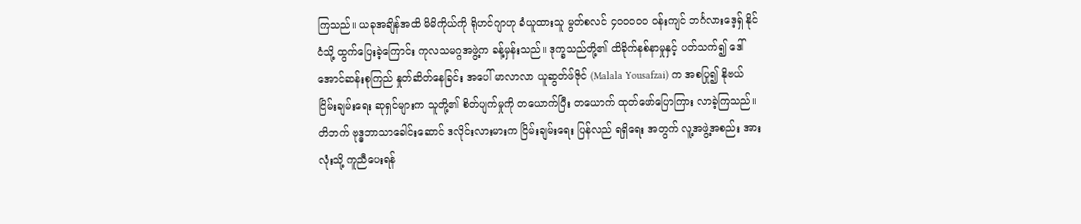ကြသည်။ ယခုအချိန်အထိ မိမိကိုယ်ကို ရိုဟင်ဂျာဟု ခံယူထားသူ မွတ်စလင် ၄၀၀၀၀၀ ဝန်းကျင် ဘင်္ဂလားဒေ့ရှ် နိုင်ငံသို့ ထွက်ပြေးခဲ့ကြောင်း ကုလသမဂ္ဂအဖွဲ့က ခန့်မှန်းသည်။ ဒုက္ခသည်တို့၏ ထိခိုက်နစ်နာမှုနှင့် ပတ်သက်၍ ဒေါ်အောင်ဆန်းစုကြည် နှုတ်ဆိတ်နေခြင်း အပေါ် မာလာလာ ယူဆွတ်ဖ်ဇိုင် (Malala Yousafzai) က အစပြု၍ နိုဗယ်ငြိမ်းချမ်းရေး ဆုရှင်များက သူတို့၏ စိတ်ပျက်မှုကို တယောက်ပြီး တယောက် ထုတ်ဖော်ပြောကြား လာခဲ့ကြသည်။ တိဘက် ဗုဒ္ဓဘာသာခေါင်းဆောင် ဒလိုင်းလားမားက ငြိမ်းချမ်းရေး ပြန်လည် ရရှိရေး အတွက် လူ့အဖွဲ့အစည်း အားလုံးသို့ ကူညီပေးရန်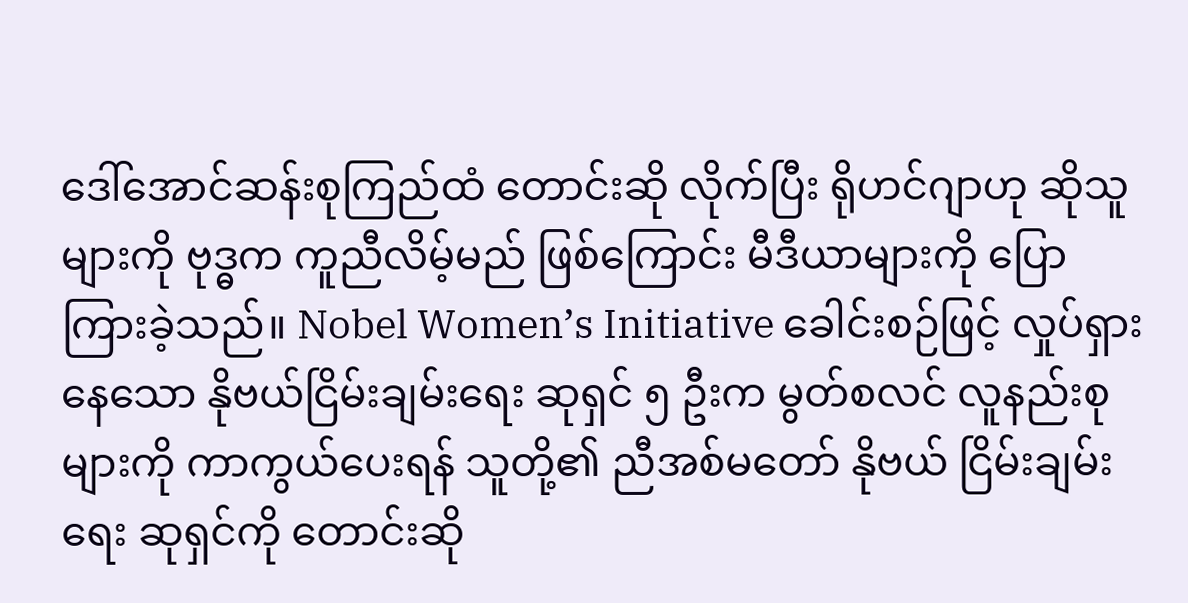ဒေါ်အောင်ဆန်းစုကြည်ထံ တောင်းဆို လိုက်ပြီး ရိုဟင်ဂျာဟု ဆိုသူများကို ဗုဒ္ဓက ကူညီလိမ့်မည် ဖြစ်ကြောင်း မီဒီယာများကို ပြောကြားခဲ့သည်။ Nobel Women’s Initiative ခေါင်းစဉ်ဖြင့် လှုပ်ရှားနေသော နိုဗယ်ငြိမ်းချမ်းရေး ဆုရှင် ၅ ဦးက မွတ်စလင် လူနည်းစု များကို ကာကွယ်ပေးရန် သူတို့၏ ညီအစ်မတော် နိုဗယ် ငြိမ်းချမ်းရေး ဆုရှင်ကို တောင်းဆို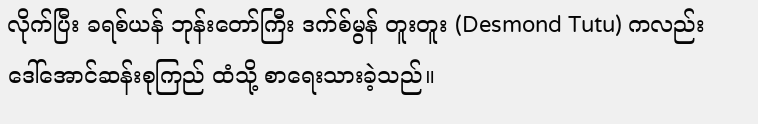လိုက်ပြီး ခရစ်ယန် ဘုန်းတော်ကြီး ဒက်စ်မွန် တူးတူး (Desmond Tutu) ကလည်း ဒေါ်အောင်ဆန်းစုကြည် ထံသို့ စာရေးသားခဲ့သည်။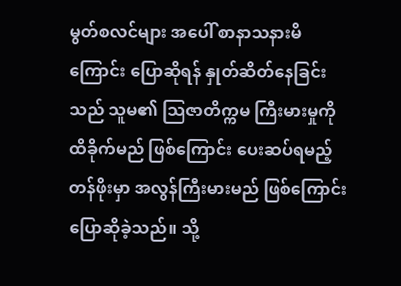မွတ်စလင်များ အပေါ် စာနာသနားမိကြောင်း ပြောဆိုရန် နှုတ်ဆိတ်နေခြင်းသည် သူမ၏ သြဇာတိက္ကမ ကြီးမားမှုကို ထိခိုက်မည် ဖြစ်ကြောင်း ပေးဆပ်ရမည့် တန်ဖိုးမှာ အလွန်ကြီးမားမည် ဖြစ်ကြောင်း ပြောဆိုခဲ့သည်။ သို့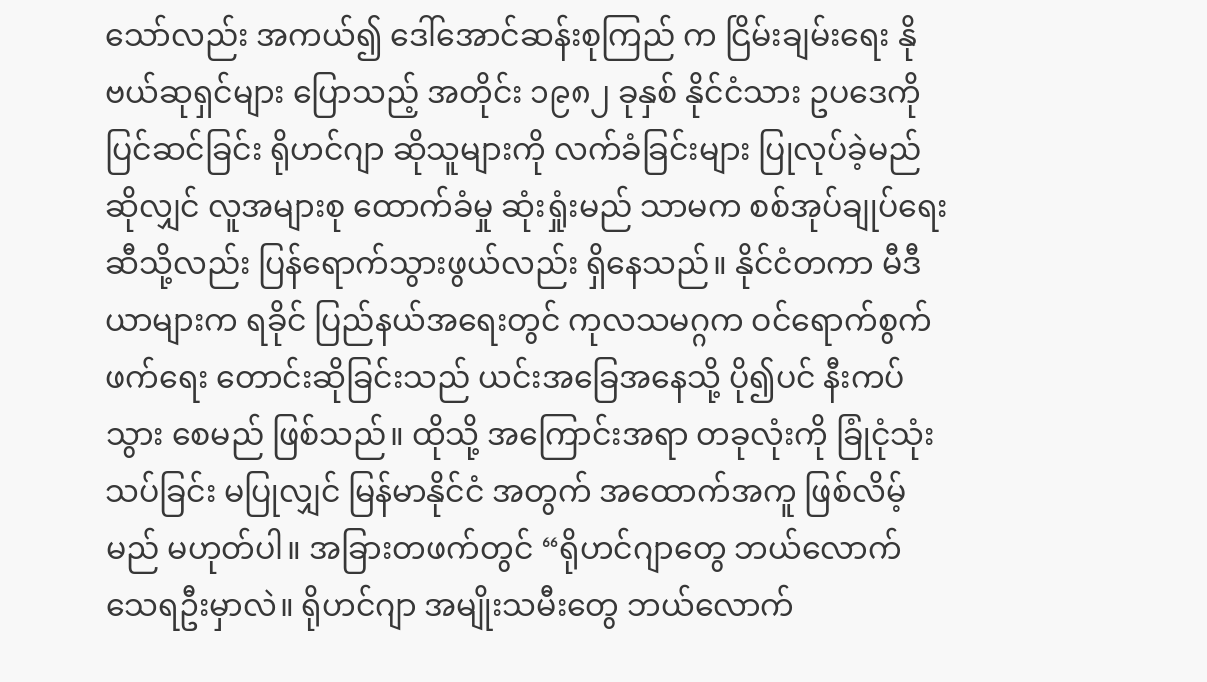သော်လည်း အကယ်၍ ဒေါ်အောင်ဆန်းစုကြည် က ငြိမ်းချမ်းရေး နိုဗယ်ဆုရှင်များ ပြောသည့် အတိုင်း ၁၉၈၂ ခုနှစ် နိုင်ငံသား ဥပဒေကို ပြင်ဆင်ခြင်း ရိုဟင်ဂျာ ဆိုသူများကို လက်ခံခြင်းများ ပြုလုပ်ခဲ့မည် ဆိုလျှင် လူအများစု ထောက်ခံမှု ဆုံးရှုံးမည် သာမက စစ်အုပ်ချုပ်ရေး ဆီသို့လည်း ပြန်ရောက်သွားဖွယ်လည်း ရှိနေသည်။ နိုင်ငံတကာ မီဒီယာများက ရခိုင် ပြည်နယ်အရေးတွင် ကုလသမဂ္ဂက ဝင်ရောက်စွက်ဖက်ရေး တောင်းဆိုခြင်းသည် ယင်းအခြေအနေသို့ ပို၍ပင် နီးကပ်သွား စေမည် ဖြစ်သည်။ ထိုသို့ အကြောင်းအရာ တခုလုံးကို ခြုံငုံသုံးသပ်ခြင်း မပြုလျှင် မြန်မာနိုင်ငံ အတွက် အထောက်အကူ ဖြစ်လိမ့်မည် မဟုတ်ပါ။ အခြားတဖက်တွင် “ရိုဟင်ဂျာတွေ ဘယ်လောက် သေရဦးမှာလဲ။ ရိုဟင်ဂျာ အမျိုးသမီးတွေ ဘယ်လောက်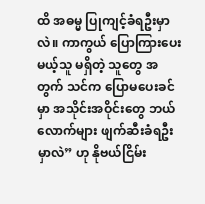ထိ အဓမ္မ ပြုကျင့်ခံရဦးမှာလဲ။ ကာကွယ် ပြောကြားပေးမယ့်သူ မရှိတဲ့ သူတွေ အတွက် သင်က ပြောမပေးခင်မှာ အသိုင်းအဝိုင်းတွေ ဘယ်လောက်များ ဖျက်ဆီးခံရဦးမှာလဲ” ဟု နိုဗယ်ငြိမ်း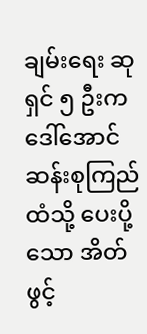ချမ်းရေး ဆုရှင် ၅ ဦးက ဒေါ်အောင်ဆန်းစုကြည် ထံသို့ ပေးပို့သော အိတ်ဖွင့်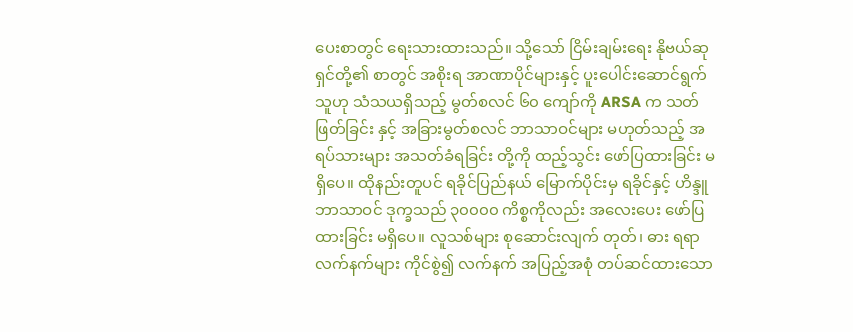ပေးစာတွင် ရေးသားထားသည်။ သို့သော် ငြိမ်းချမ်းရေး နိုဗယ်ဆုရှင်တို့၏ စာတွင် အစိုးရ အာဏာပိုင်များနှင့် ပူးပေါင်းဆောင်ရွက်သူဟု သံသယရှိသည့် မွတ်စလင် ၆၀ ကျော်ကို ARSA က သတ်ဖြတ်ခြင်း နှင့် အခြားမွတ်စလင် ဘာသာဝင်များ မဟုတ်သည့် အရပ်သားများ အသတ်ခံရခြင်း တို့ကို ထည့်သွင်း ဖော်ပြထားခြင်း မရှိပေ။ ထိုနည်းတူပင် ရခိုင်ပြည်နယ် မြောက်ပိုင်းမှ ရခိုင်နှင့် ဟိန္ဒူ ဘာသာဝင် ဒုက္ခသည် ၃၀၀၀၀ ကိစ္စကိုလည်း အလေးပေး ဖော်ပြထားခြင်း မရှိပေ။ လူသစ်များ စုဆောင်းလျက် တုတ်၊ ဓား ရရာ လက်နက်များ ကိုင်စွဲ၍ လက်နက် အပြည့်အစုံ တပ်ဆင်ထားသော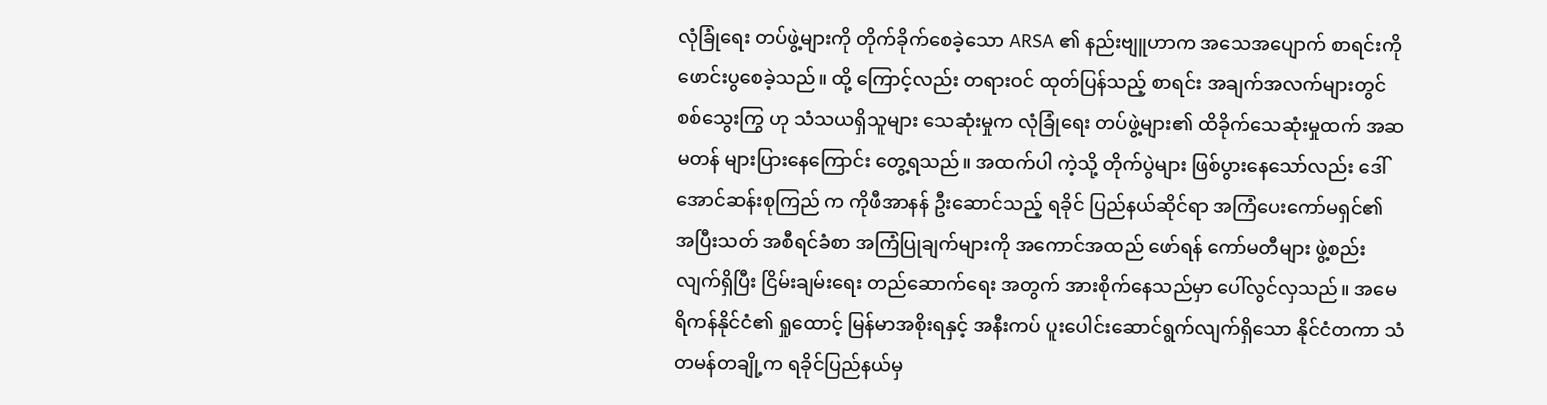လုံခြုံရေး တပ်ဖွဲ့များကို တိုက်ခိုက်စေခဲ့သော ARSA ၏ နည်းဗျူဟာက အသေအပျောက် စာရင်းကို ဖောင်းပွစေခဲ့သည်။ ထို့ ကြောင့်လည်း တရားဝင် ထုတ်ပြန်သည့် စာရင်း အချက်အလက်များတွင် စစ်သွေးကြွ ဟု သံသယရှိသူများ သေဆုံးမှုက လုံခြုံရေး တပ်ဖွဲ့များ၏ ထိခိုက်သေဆုံးမှုထက် အဆမတန် များပြားနေကြောင်း တွေ့ရသည်။ အထက်ပါ ကဲ့သို့ တိုက်ပွဲများ ဖြစ်ပွားနေသော်လည်း ဒေါ်အောင်ဆန်းစုကြည် က ကိုဖီအာနန် ဦးဆောင်သည့် ရခိုင် ပြည်နယ်ဆိုင်ရာ အကြံပေးကော်မရှင်၏ အပြီးသတ် အစီရင်ခံစာ အကြံပြုချက်များကို အကောင်အထည် ဖော်ရန် ကော်မတီများ ဖွဲ့စည်းလျက်ရှိပြီး ငြိမ်းချမ်းရေး တည်ဆောက်ရေး အတွက် အားစိုက်နေသည်မှာ ပေါ်လွင်လှသည်။ အမေရိကန်နိုင်ငံ၏ ရှုထောင့် မြန်မာအစိုးရနှင့် အနီးကပ် ပူးပေါင်းဆောင်ရွက်လျက်ရှိသော နိုင်ငံတကာ သံတမန်တချို့က ရခိုင်ပြည်နယ်မှ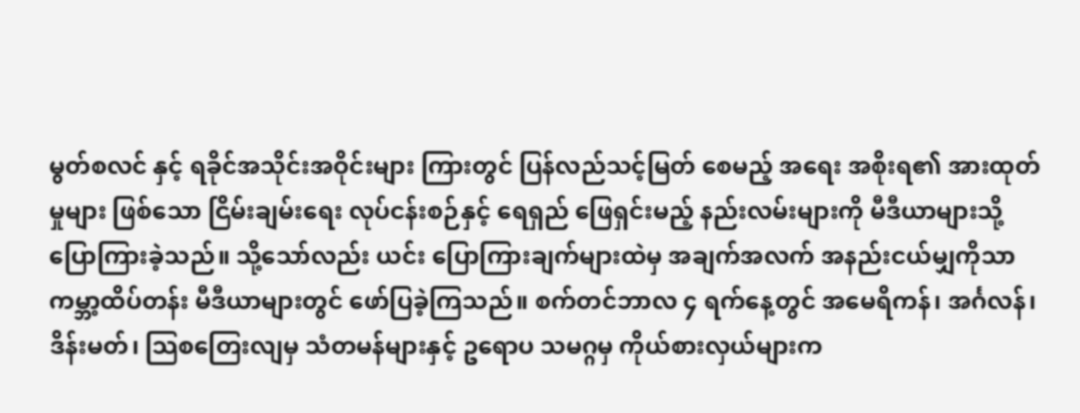မွတ်စလင် နှင့် ရခိုင်အသိုင်းအဝိုင်းများ ကြားတွင် ပြန်လည်သင့်မြတ် စေမည့် အရေး အစိုးရ၏ အားထုတ်မှုများ ဖြစ်သော ငြိမ်းချမ်းရေး လုပ်ငန်းစဉ်နှင့် ရေရှည် ဖြေရှင်းမည့် နည်းလမ်းများကို မီဒီယာများသို့ ပြောကြားခဲ့သည်။ သို့သော်လည်း ယင်း ပြောကြားချက်များထဲမှ အချက်အလက် အနည်းငယ်မျှကိုသာ ကမ္ဘာ့ထိပ်တန်း မီဒီယာများတွင် ဖော်ပြခဲ့ကြသည်။ စက်တင်ဘာလ ၄ ရက်နေ့တွင် အမေရိကန်၊ အင်္ဂလန်၊ ဒိန်းမတ်၊ သြစတြေးလျမှ သံတမန်များနှင့် ဥရောပ သမဂ္ဂမှ ကိုယ်စားလှယ်များက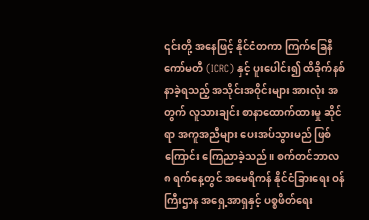၎င်းတို့ အနေဖြင့် နိုင်ငံတကာ ကြက်ခြေနီ ကော်မတီ (ICRC) နှင့် ပူးပေါင်း၍ ထိခိုက်နစ်နာခဲ့ရသည့် အသိုင်းအဝိုင်းများ အားလုံး အတွက် လူသားချင်း စာနာထောက်ထားမှု ဆိုင်ရာ အကူအညီများ ပေးအပ်သွားမည် ဖြစ်ကြောင်း ကြေညာခဲ့သည်။ စက်တင်ဘာလ ၈ ရက်နေ့တွင် အမေရိကန် နိုင်ငံခြားရေး ဝန်ကြီးဌာန အရှေ့အာရှနှင့် ပစ္စဖိတ်ရေး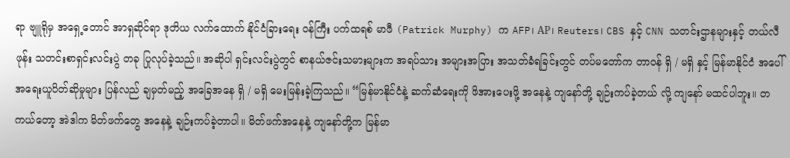ရာ ဗျူရိုမှ အရှေ့တောင် အာရှဆိုင်ရာ ဒုတိယ လက်ထောက် နိုင်ငံခြားရေး ဝန်ကြီး ပက်ထရစ် မာဖီ (Patrick Murphy) က AFP၊ AP၊ Reuters၊ CBS နှင့် CNN သတင်းဌာနများနှင့် တယ်လီဖုန်း သတင်းစာရှင်းလင်းပွဲ တခု ပြုလုပ်ခဲ့သည်။ အဆိုပါ ရှင်းလင်းပွဲတွင် စာနယ်ဇင်းသမားများက အရပ်သား အများအပြား အသတ်ခံရခြင်းတွင် တပ်မတော်က တာဝန် ရှိ / မရှိ နှင့် မြန်မာနိုင်ငံ အပေါ် အရေးယူပိတ်ဆိုမှုများ ပြန်လည် ချမှတ်မည့် အခြေအနေ ရှိ / မရှိ မေးမြန်းခဲ့ကြသည်။ “မြန်မာနိုင်ငံနဲ့ ဆက်ဆံရေးကို ဖိအားပေးဖို့ အနေနဲ့ ကျနော်တို့ ချဉ်းကပ်ခဲ့တယ် လို့ ကျနော် မထင်ပါဘူး။ တကယ်တော့ အဲဒါက မိတ်ဖက်တွေ အနေနဲ့ ချဉ်းကပ်ခဲ့တာပါ။ မိတ်ဖက်အနေနဲ့ ကျနော်တို့က မြန်မာ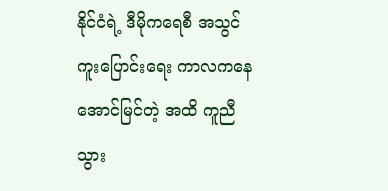နိုင်ငံရဲ့ ဒီမိုကရေစီ အသွင် ကူးပြောင်းရေး ကာလကနေ အောင်မြင်တဲ့ အထိ ကူညီသွား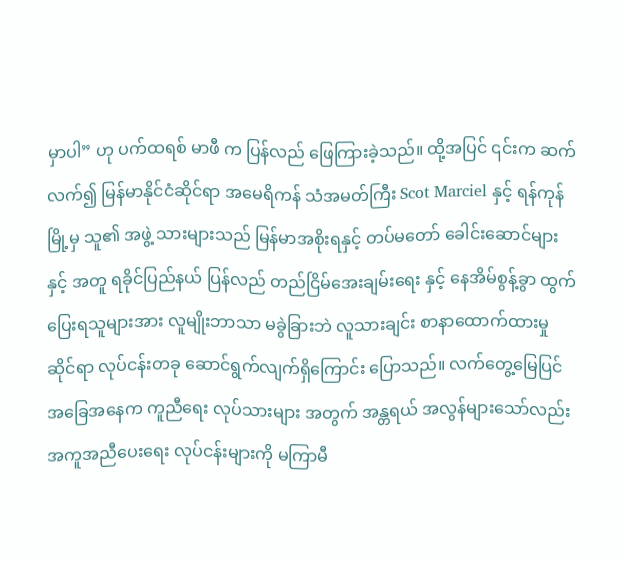မှာပါ” ဟု ပက်ထရစ် မာဖီ က ပြန်လည် ဖြေကြားခဲ့သည်။ ထို့အပြင် ၎င်းက ဆက်လက်၍ မြန်မာနိုင်ငံဆိုင်ရာ အမေရိကန် သံအမတ်ကြီး Scot Marciel နှင့် ရန်ကုန်မြို့မှ သူ၏ အဖွဲ့ သားများသည် မြန်မာအစိုးရနှင့် တပ်မတော် ခေါင်းဆောင်များနှင့် အတူ ရခိုင်ပြည်နယ် ပြန်လည် တည်ငြိမ်အေးချမ်းရေး နှင့် နေအိမ်စွန့်ခွာ ထွက်ပြေးရသူများအား လူမျိုးဘာသာ မခွဲခြားဘဲ လူသားချင်း စာနာထောက်ထားမှု ဆိုင်ရာ လုပ်ငန်းတခု ဆောင်ရွက်လျက်ရှိကြောင်း ပြောသည်။ လက်တွေ့မြေပြင် အခြေအနေက ကူညီရေး လုပ်သားများ အတွက် အန္တရယ် အလွန်များသော်လည်း အကူအညီပေးရေး လုပ်ငန်းများကို မကြာမီ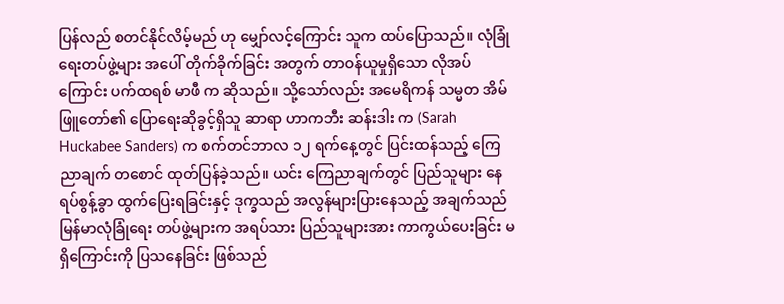ပြန်လည် စတင်နိုင်လိမ့်မည် ဟု မျှော်လင့်ကြောင်း သူက ထပ်ပြောသည်။ လုံခြုံရေးတပ်ဖွဲ့များ အပေါ် တိုက်ခိုက်ခြင်း အတွက် တာဝန်ယူမှုရှိသော လိုအပ်ကြောင်း ပက်ထရစ် မာဖီ က ဆိုသည်။ သို့သော်လည်း အမေရိကန် သမ္မတ အိမ်ဖြူတော်၏ ပြောရေးဆိုခွင့်ရှိသူ ဆာရာ ဟာကဘီး ဆန်းဒါး က (Sarah Huckabee Sanders) က စက်တင်ဘာလ ၁၂ ရက်နေ့တွင် ပြင်းထန်သည့် ကြေညာချက် တစောင် ထုတ်ပြန်ခဲ့သည်။ ယင်း ကြေညာချက်တွင် ပြည်သူများ နေရပ်စွန့်ခွာ ထွက်ပြေးရခြင်းနှင့် ဒုက္ခသည် အလွန်များပြားနေသည့် အချက်သည် မြန်မာလုံခြုံရေး တပ်ဖွဲ့များက အရပ်သား ပြည်သူများအား ကာကွယ်ပေးခြင်း မရှိကြောင်းကို ပြသနေခြင်း ဖြစ်သည်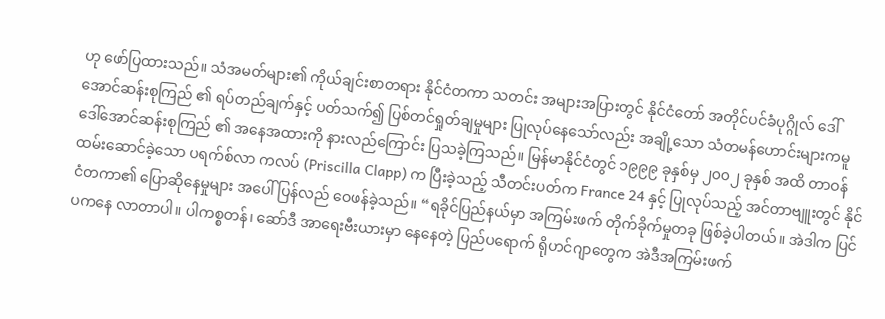ဟု ဖော်ပြထားသည်။ သံအမတ်များ၏ ကိုယ်ချင်းစာတရား နိုင်ငံတကာ သတင်း အများအပြားတွင် နိုင်ငံတော် အတိုင်ပင်ခံပုဂ္ဂိုလ် ဒေါ်အောင်ဆန်းစုကြည် ၏ ရပ်တည်ချက်နှင့် ပတ်သက်၍ ပြစ်တင်ရှုတ်ချမှုများ ပြုလုပ်နေသော်လည်း အချို့သော သံတမန်ဟောင်းများကမူ ဒေါ်အောင်ဆန်းစုကြည် ၏ အနေအထားကို နားလည်ကြောင်း ပြသခဲ့ကြသည်။ မြန်မာနိုင်ငံတွင် ၁၉၉၉ ခုနှစ်မှ ၂၀၀၂ ခုနှစ် အထိ တာဝန် ထမ်းဆောင်ခဲ့သော ပရက်စ်လာ ကလပ် (Priscilla Clapp) က ပြီးခဲ့သည့် သီတင်းပတ်က France 24 နှင့် ပြုလုပ်သည့် အင်တာဗျူးတွင် နိုင်ငံတကာ၏ ပြောဆိုနေမှုများ အပေါ် ပြန်လည် ဝေဖန်ခဲ့သည်။ “ရခိုင်ပြည်နယ်မှာ အကြမ်းဖက် တိုက်ခိုက်မှုတခု ဖြစ်ခဲ့ပါတယ်။ အဲဒါက ပြင်ပကနေ လာတာပါ။ ပါကစ္စတန်၊ ဆော်ဒီ အာရေးဗီးယားမှာ နေနေတဲ့ ပြည်ပရောက် ရိုဟင်ဂျာတွေက အဲဒီအကြမ်းဖက်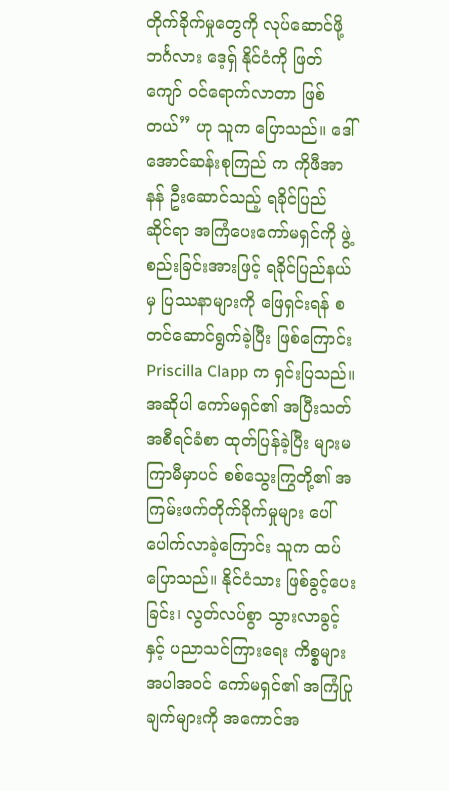တိုက်ခိုက်မှုတွေကို လုပ်ဆောင်ဖို့ ဘင်္ဂလား ဒေ့ရှ် နိုင်ငံကို ဖြတ်ကျော် ဝင်ရောက်လာတာ ဖြစ်တယ်” ဟု သူက ပြောသည်။ ဒေါ်အောင်ဆန်းစုကြည် က ကိုဖီအာနန် ဦးဆောင်သည့် ရခိုင်ပြည် ဆိုင်ရာ အကြံပေးကော်မရှင်ကို ဖွဲ့စည်းခြင်းအားဖြင့် ရခိုင်ပြည်နယ်မှ ပြဿနာများကို ဖြေရှင်းရန် စတင်ဆောင်ရွက်ခဲ့ပြီး ဖြစ်ကြောင်း Priscilla Clapp က ရှင်းပြသည်။ အဆိုပါ ကော်မရှင်၏ အပြီးသတ် အစီရင်ခံစာ ထုတ်ပြန်ခဲ့ပြီး များမကြာမီမှာပင် စစ်သွေးကြွတို့၏ အကြမ်းဖက်တိုက်ခိုက်မှုများ ပေါ်ပေါက်လာခဲ့ကြောင်း သူက ထပ်ပြောသည်။ နိုင်ငံသား ဖြစ်ခွင့်ပေးခြင်း၊ လွတ်လပ်စွာ သွားလာခွင့်နှင့် ပညာသင်ကြားရေး ကိစ္စများ အပါအဝင် ကော်မရှင်၏ အကြံပြု ချက်များကို အကောင်အ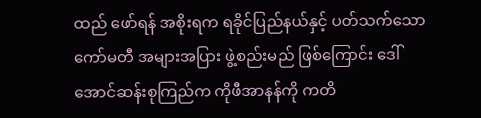ထည် ဖော်ရန် အစိုးရက ရခိုင်ပြည်နယ်နှင့် ပတ်သက်သော ကော်မတီ အများအပြား ဖွဲ့စည်းမည် ဖြစ်ကြောင်း ဒေါ်အောင်ဆန်းစုကြည်က ကိုဖီအာနန်ကို ကတိ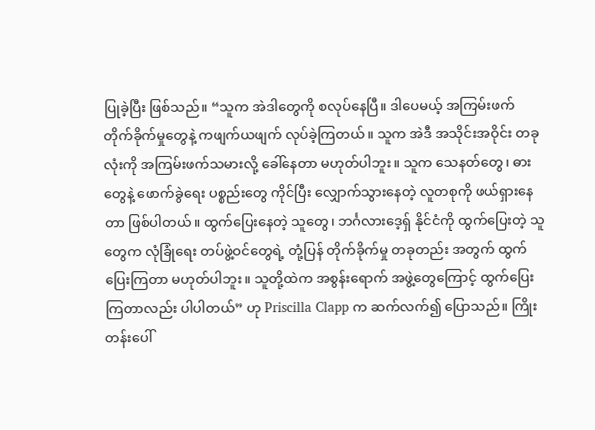ပြုခဲ့ပြီး ဖြစ်သည်။ “သူက အဲဒါတွေကို စလုပ်နေပြီ။ ဒါပေမယ့် အကြမ်းဖက် တိုက်ခိုက်မှုတွေနဲ့ ကဖျက်ယဖျက် လုပ်ခဲ့ကြတယ်။ သူက အဲဒီ အသိုင်းအဝိုင်း တခုလုံးကို အကြမ်းဖက်သမားလို့ ခေါ်နေတာ မဟုတ်ပါဘူး။ သူက သေနတ်တွေ၊ ဓားတွေနဲ့ ဖောက်ခွဲရေး ပစ္စည်းတွေ ကိုင်ပြီး လျှောက်သွားနေတဲ့ လူတစုကို ဖယ်ရှားနေတာ ဖြစ်ပါတယ်။ ထွက်ပြေးနေတဲ့ သူတွေ၊ ဘင်္ဂလားဒေ့ရှ် နိုင်ငံကို ထွက်ပြေးတဲ့ သူတွေက လုံခြုံရေး တပ်ဖွဲ့ဝင်တွေရဲ့ တုံ့ပြန် တိုက်ခိုက်မှု တခုတည်း အတွက် ထွက်ပြေးကြတာ မဟုတ်ပါဘူး။ သူတို့ထဲက အစွန်းရောက် အဖွဲ့တွေကြောင့် ထွက်ပြေးကြတာလည်း ပါပါတယ်” ဟု Priscilla Clapp က ဆက်လက်၍ ပြောသည်။ ကြိုးတန်းပေါ်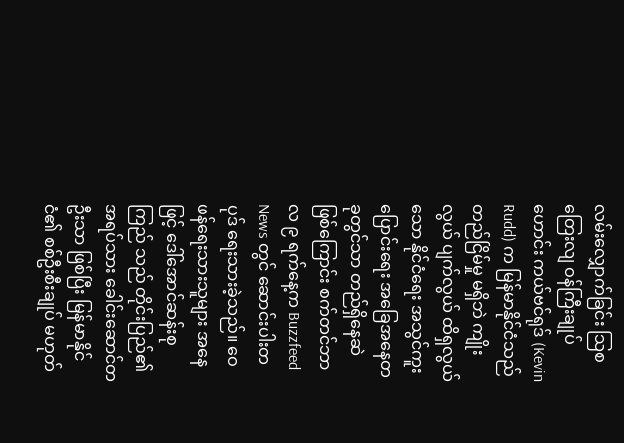လမ်းလျှောက်ခြင်း သြစတြေးလျ ဝန်ကြီးချုပ်ဟောင်း ကယ်ဗင်ရုဒ် (Kevin Rudd) က မြန်မာနိုင်ငံသည် တည်ငြိမ်မှု မရှိဘဲ ကျိုးလွယ် ပျက်လွယ် ထိရှလွယ်သော နိုင်ငံရေး အသွင်ကူးပြောင်းရေး အခြေအနေတခုတွင်သာ တည်ရှိနေဆဲ ဖြစ်ကြောင်း စက်တင်ဘာလ ၉ ရက်နေ့က Buzzfeed News တွင် ဆောင်းပါးတပုဒ် ရေးသားခဲ့သည်။ ဝေဖန်ရေးသားသူများ အနေဖြင့် ဒေါ်အောင်ဆန်းစုကြည် သည် တိုင်းပြည်၏ အရပ်သား ခေါင်းဆောင်တဦးသာ ဖြစ်ပြီး မြန်မာနိုင်ငံ၏ စစ်ဦးစီးချုပ် မဟုတ်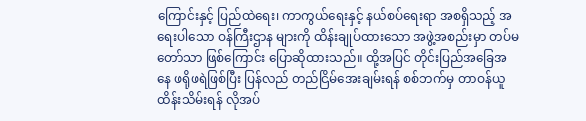ကြောင်းနှင့် ပြည်ထဲရေး၊ ကာကွယ်ရေးနှင့် နယ်စပ်ရေးရာ အစရှိသည့် အရေးပါသော ဝန်ကြီးဌာန များကို ထိန်းချုပ်ထားသော အဖွဲ့အစည်းမှာ တပ်မတော်သာ ဖြစ်ကြောင်း ပြောဆိုထားသည်။ ထို့အပြင် တိုင်းပြည်အခြေအနေ ဖရိုဖရဲဖြစ်ပြီး ပြန်လည် တည်ငြိမ်အေးချမ်းရန် စစ်ဘက်မှ တာဝန်ယူ ထိန်းသိမ်းရန် လိုအပ်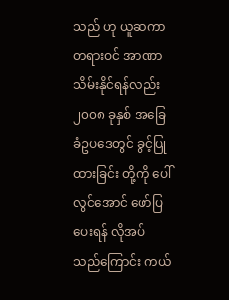သည် ဟု ယူဆကာ တရားဝင် အာဏာ သိမ်းနိုင်ရန်လည်း ၂၀၀၈ ခုနှစ် အခြေခံဥပဒေတွင် ခွင့်ပြုထားခြင်း တို့ကို ပေါ်လွင်အောင် ဖော်ပြပေးရန် လိုအပ်သည်ကြောင်း ကယ်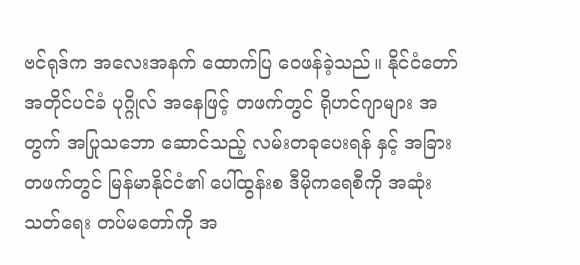ဗင်ရုဒ်က အလေးအနက် ထောက်ပြ ဝေဖန်ခဲ့သည်။ နိုင်ငံတော် အတိုင်ပင်ခံ ပုဂ္ဂိုလ် အနေဖြင့် တဖက်တွင် ရိုဟင်ဂျာများ အတွက် အပြုသဘော ဆောင်သည့် လမ်းတခုပေးရန် နှင့် အခြား တဖက်တွင် မြန်မာနိုင်ငံ၏ ပေါ်ထွန်းစ ဒီမိုကရေစီကို အဆုံးသတ်ရေး တပ်မတော်ကို အ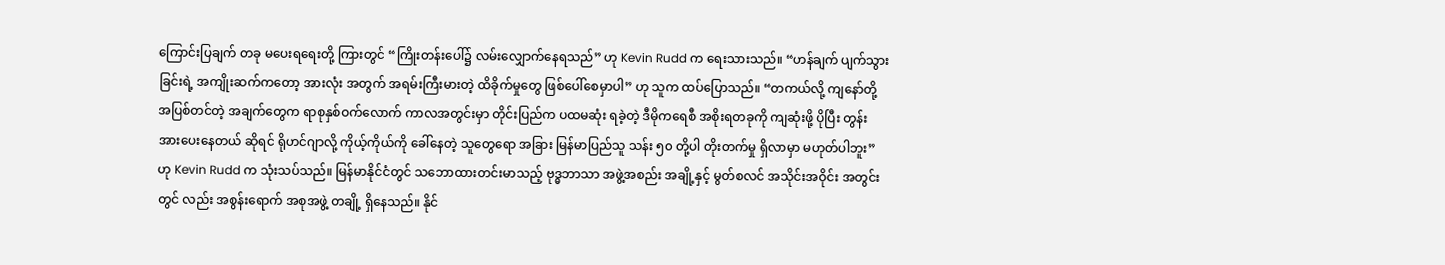ကြောင်းပြချက် တခု မပေးရရေးတို့ ကြားတွင် “ကြိုးတန်းပေါ်၌ လမ်းလျှောက်နေရသည်” ဟု Kevin Rudd က ရေးသားသည်။ “ဟန်ချက် ပျက်သွားခြင်းရဲ့ အကျိုးဆက်ကတော့ အားလုံး အတွက် အရမ်းကြီးမားတဲ့ ထိခိုက်မှုတွေ ဖြစ်ပေါ်စေမှာပါ” ဟု သူက ထပ်ပြောသည်။ “တကယ်လို့ ကျနော်တို့ အပြစ်တင်တဲ့ အချက်တွေက ရာစုနှစ်ဝက်လောက် ကာလအတွင်းမှာ တိုင်းပြည်က ပထမဆုံး ရခဲ့တဲ့ ဒီမိုကရေစီ အစိုးရတခုကို ကျဆုံးဖို့ ပိုပြီး တွန်းအားပေးနေတယ် ဆိုရင် ရိုဟင်ဂျာလို့ ကိုယ့်ကိုယ်ကို ခေါ်နေတဲ့ သူတွေရော အခြား မြန်မာပြည်သူ သန်း ၅၀ တို့ပါ တိုးတက်မှု ရှိလာမှာ မဟုတ်ပါဘူး” ဟု Kevin Rudd က သုံးသပ်သည်။ မြန်မာနိုင်ငံတွင် သဘောထားတင်းမာသည့် ဗုဒ္ဓဘာသာ အဖွဲ့အစည်း အချို့နှင့် မွတ်စလင် အသိုင်းအဝိုင်း အတွင်းတွင် လည်း အစွန်းရောက် အစုအဖွဲ့ တချို့ ရှိနေသည်။ နိုင်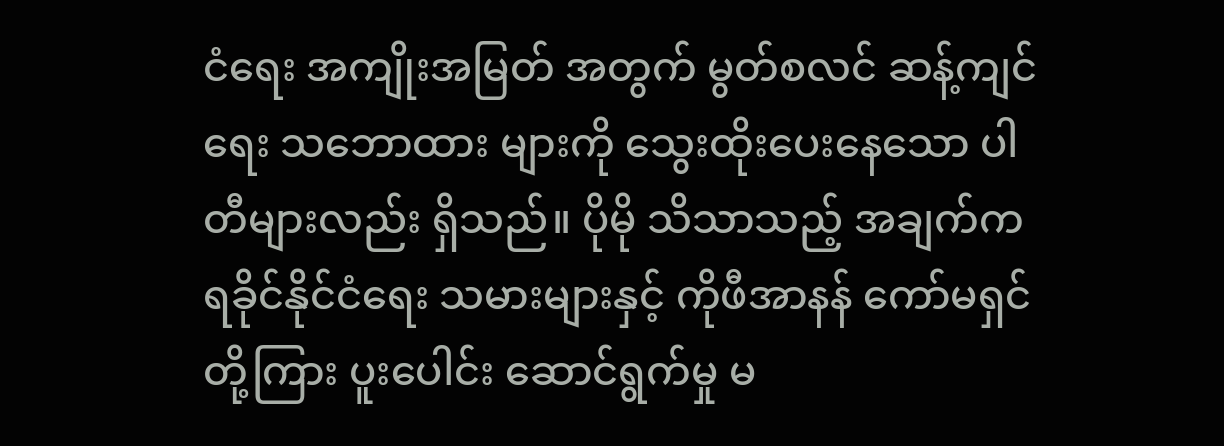ငံရေး အကျိုးအမြတ် အတွက် မွတ်စလင် ဆန့်ကျင်ရေး သဘောထား များကို သွေးထိုးပေးနေသော ပါတီများလည်း ရှိသည်။ ပိုမို သိသာသည့် အချက်က ရခိုင်နိုင်ငံရေး သမားများနှင့် ကိုဖီအာနန် ကော်မရှင်တို့ကြား ပူးပေါင်း ဆောင်ရွက်မှု မ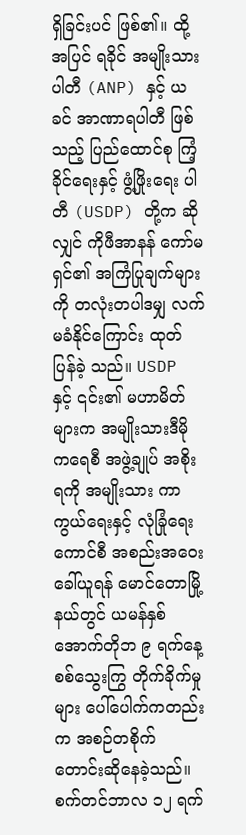ရှိခြင်းပင် ဖြစ်၏။ ထို့အပြင် ရခိုင် အမျိုးသားပါတီ (ANP) နှင့် ယခင် အာဏာရပါတီ ဖြစ်သည့် ပြည်ထောင်စု ကြံ့ခိုင်ရေးနှင့် ဖွံ့ဖြိုးရေး ပါတီ (USDP) တို့က ဆိုလျှင် ကိုဖီအာနန် ကော်မရှင်၏ အကြံပြုချက်များကို တလုံးတပါဒမျှ လက်မခံနိုင်ကြောင်း ထုတ်ပြန်ခဲ့ သည်။ USDP နှင့် ၎င်း၏ မဟာမိတ်များက အမျိုးသားဒီမို ကရေစီ အဖွဲ့ချုပ် အစိုးရကို အမျိုးသား ကာကွယ်ရေးနှင့် လုံခြုံရေးကောင်စီ အစည်းအဝေး ခေါ်ယူရန် မောင်တောမြို့နယ်တွင် ယမန်နှစ် အောက်တိုဘ ၉ ရက်နေ့ စစ်သွေးကြွ တိုက်ခိုက်မှုများ ပေါ်ပေါက်ကတည်းက အစဉ်တစိုက် တောင်းဆိုနေခဲ့သည်။ စက်တင်ဘာလ ၁၂ ရက်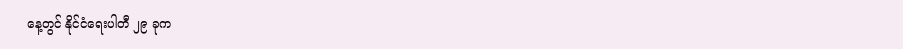နေ့တွင် နိုင်ငံရေးပါတီ ၂၉ ခုက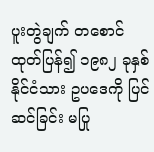ပူးတွဲချက် တစောင် ထုတ်ပြန်၍ ၁၉၈၂ ခုနှစ် နိုင်ငံသား ဥပဒေကို ပြင်ဆင်ခြင်း မပြု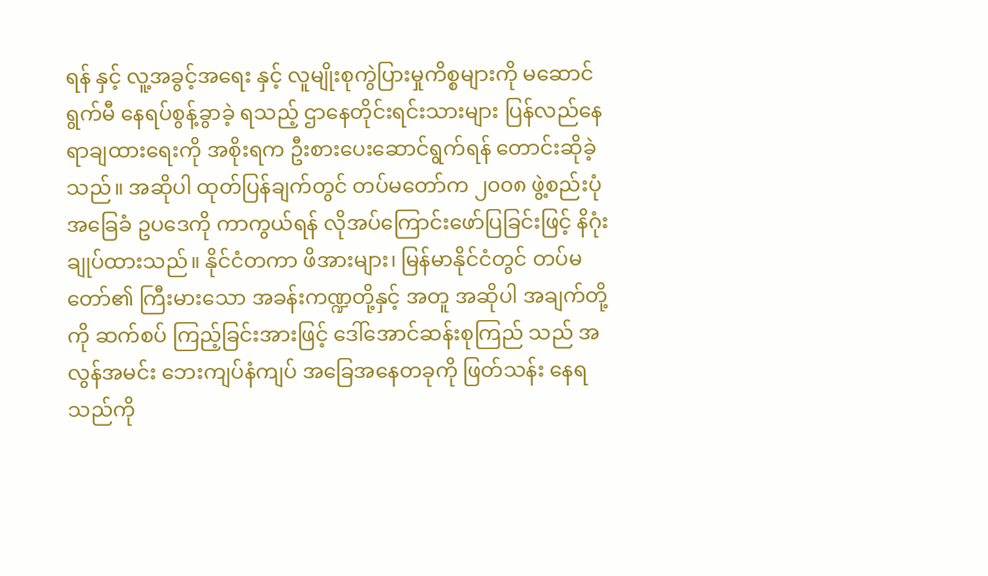ရန် နှင့် လူ့အခွင့်အရေး နှင့် လူမျိုးစုကွဲပြားမှုကိစ္စများကို မဆောင်ရွက်မီ နေရပ်စွန့်ခွာခဲ့ ရသည့် ဌာနေတိုင်းရင်းသားများ ပြန်လည်နေရာချထားရေးကို အစိုးရက ဦးစားပေးဆောင်ရွက်ရန် တောင်းဆိုခဲ့သည်။ အဆိုပါ ထုတ်ပြန်ချက်တွင် တပ်မတော်က ၂၀၀၈ ဖွဲ့စည်းပုံ အခြေခံ ဥပဒေကို ကာကွယ်ရန် လိုအပ်ကြောင်းဖော်ပြခြင်းဖြင့် နိဂုံးချုပ်ထားသည်။ နိုင်ငံတကာ ဖိအားများ၊ မြန်မာနိုင်ငံတွင် တပ်မတော်၏ ကြီးမားသော အခန်းကဏ္ဍတို့နှင့် အတူ အဆိုပါ အချက်တို့ကို ဆက်စပ် ကြည့်ခြင်းအားဖြင့် ဒေါ်အောင်ဆန်းစုကြည် သည် အလွန်အမင်း ဘေးကျပ်နံကျပ် အခြေအနေတခုကို ဖြတ်သန်း နေရသည်ကို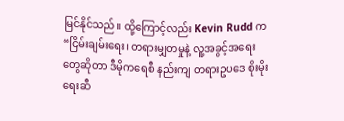မြင်နိုင်သည်။ ထို့ကြောင့်လည်း Kevin Rudd က“ငြိမ်းချမ်းရေး၊ တရားမျှတမှုနဲ့ လူ့အခွင့်အရေး တွေဆိုတာ ဒီမိုကရေစီ နည်းကျ တရားဥပဒေ စိုးမိုးရေးဆီ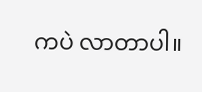ကပဲ လာတာပါ။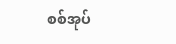စစ်အုပ်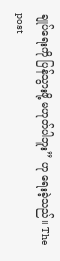ချုပ်ရေးကို ပြန်သွားဖို့ မဟုတ်ပါဘူး” ဟု ရေးခဲ့သည်။ The post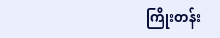ကြိုးတန်း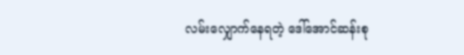လမ်းလျှောက်နေရတဲ့ ဒေါ်အောင်ဆန်းစု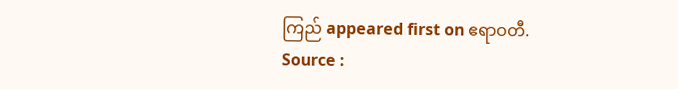ကြည် appeared first on ဧရာဝတီ.
Source :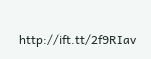http://ift.tt/2f9RIav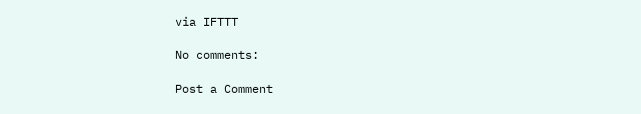via IFTTT

No comments:

Post a Comment